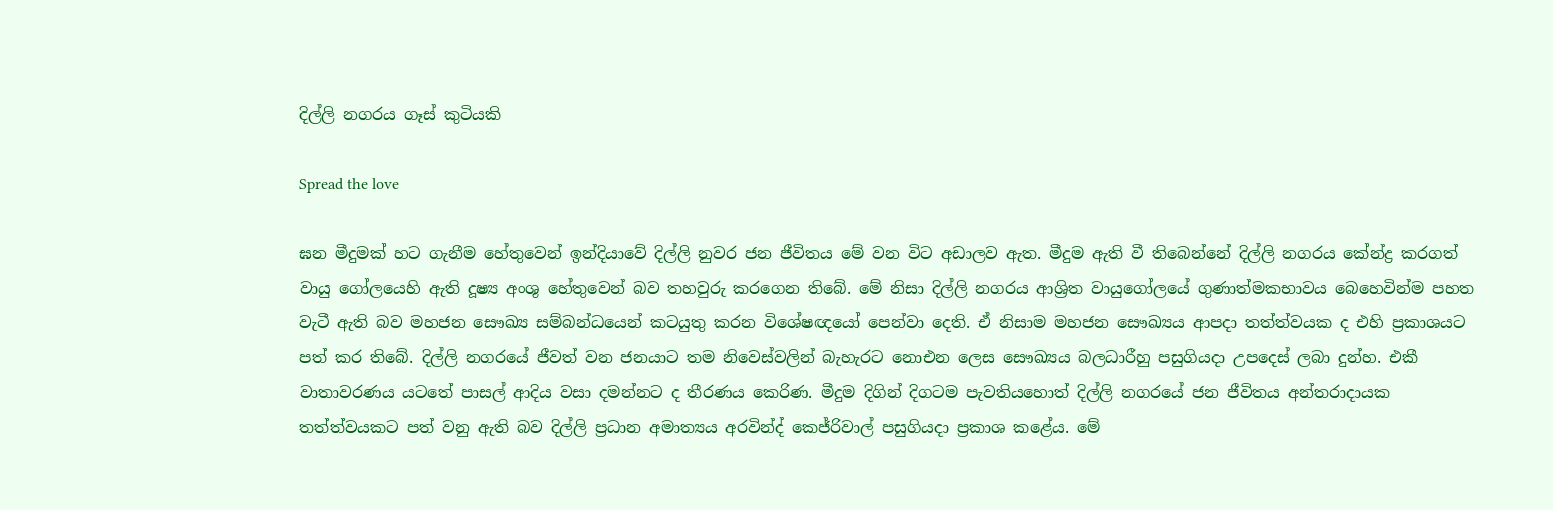දිල්ලි නගරය ගෑස් කුටියකි

Spread the love

ඝන මීදුමක් හට ගැනීම හේතුවෙන් ඉන්දියාවේ දිල්ලි නුවර ජන ජීවිතය මේ වන විට අඩාලව ඇත. මීදුම ඇති වී තිබෙන්නේ දිල්ලි නගරය කේන්ද්‍ර කරගත් වායු ගෝලයෙහි ඇති දූෂ්‍ය අංශු හේතුවෙන් බව තහවුරු කරගෙන තිබේ. මේ නිසා දිල්ලි නගරය ආශ්‍රිත වායුගෝලයේ ගුණාත්මකභාවය බෙහෙවින්ම පහත වැටී ඇති බව මහජන සෞඛ්‍ය සම්බන්ධයෙන් කටයුතු කරන විශේෂඥයෝ පෙන්වා දෙති. ඒ නිසාම මහජන සෞඛ්‍යය ආපදා තත්ත්වයක ද එහි ප්‍රකාශයට පත් කර තිබේ. දිල්ලි නගරයේ ජීවත් වන ජනයාට තම නිවෙස්වලින් බැහැරට නොඑන ලෙස සෞඛ්‍යය බලධාරීහු පසුගියදා උපදෙස් ලබා දුන්හ. එකී වාතාවරණය යටතේ පාසල් ආදිය වසා දමන්නට ද තීරණය කෙරිණ. මීදුම දිගින් දිගටම පැවතියහොත් දිල්ලි නගරයේ ජන ජීවිතය අන්තරාදායක තත්ත්වයකට පත් වනු ඇති බව දිල්ලි ප්‍රධාන අමාත්‍යය අරවින්ද් කෙජ්රිවාල් පසුගියදා ප්‍රකාශ කළේය. මේ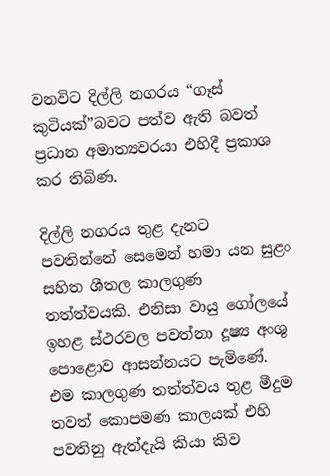වනවිට දිල්ලි නගරය “ගෑස් කුටියක්”බවට පත්ව ඇති බවත් ප්‍රධාන අමාත්‍යවරයා එහිදී ප්‍රකාශ කර තිබිණ.

දිල්ලි නගරය තුළ දැනට පවතින්නේ සෙමෙන් හමා යන සුළං සහිත ශීතල කාලගුණ තත්ත්වයකි. එනිසා වායු ගෝලයේ ඉහළ ස්ථරවල පවත්නා දූෂ්‍ය අංශු පොළොව ආසන්නයට පැමිණේ. එම කාලගුණ තත්ත්වය තුළ මීදුම තවත් කොපමණ කාලයක් එහි පවතිනු ඇත්දැයි කියා කිව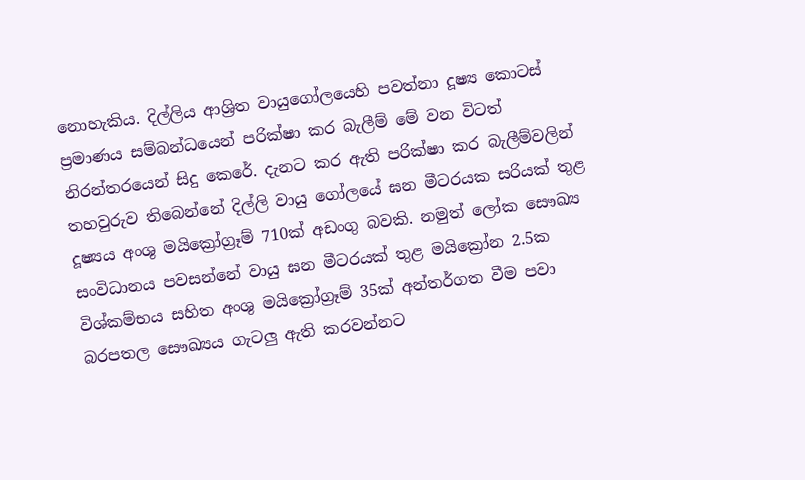නොහැකිය. දිල්ලිය ආශ්‍රිත වායුගෝලයෙහි පවත්නා දූෂ්‍ය කොටස් ප්‍රමාණය සම්බන්ධයෙන් පරික්ෂා කර බැලීම් මේ වන විටත් නිරන්තරයෙන් සිදු කෙරේ. දැනට කර ඇති පරික්ෂා කර බැලීම්වලින් තහවුරුව තිබෙන්නේ දිල්ලි වායු ගෝලයේ ඝන මීටරයක සරියක් තුළ දූෂ්‍යය අංශු මයික්‍රෝග්‍රෑම් 710ක් අඩංගු බවකි. නමුත් ලෝක සෞඛ්‍ය සංවිධානය පවසන්නේ වායු ඝන මීටරයක් තුළ මයික්‍රෝන 2.5ක විශ්කම්භය සහිත අංශු මයික්‍රෝග්‍රෑම් 35ක් අන්තර්ගත වීම පවා බරපතල සෞඛ්‍යය ගැටලු ඇති කරවන්නට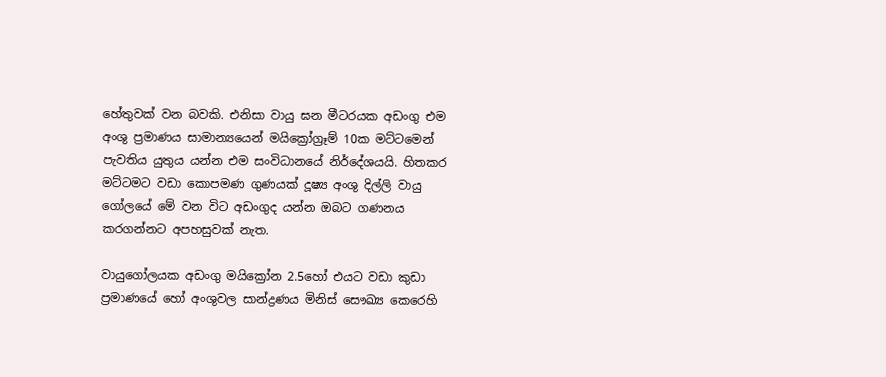හේතුවක් වන බවකි. එනිසා වායු ඝන මීටරයක අඩංගු එම අංශු ප්‍රමාණය සාමාන්‍යයෙන් මයික්‍රෝග්‍රෑම් 10ක මට්ටමෙන් පැවතිය යුතුය යන්න එම සංවිධානයේ නිර්දේශයයි. හිතකර මට්ටමට වඩා කොපමණ ගුණයක් දූෂ්‍ය අංශු දිල්ලි වායු ගෝලයේ මේ වන විට අඩංගුද යන්න ඔබට ගණනය කරගන්නට අපහසුවක් නැත.

වායුගෝලයක අඩංගු මයික්‍රෝන 2.5හෝ එයට වඩා කුඩා ප්‍රමාණයේ හෝ අංශුවල සාන්ද්‍රණය මිනිස් සෞඛ්‍ය කෙරෙහි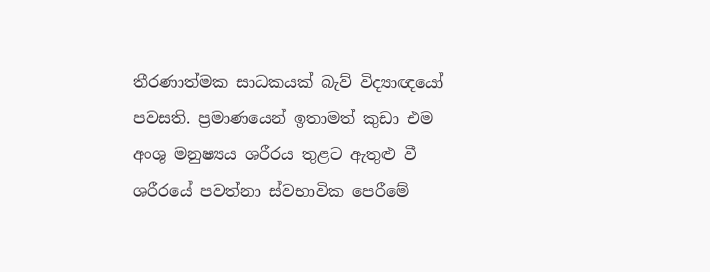තීරණාත්මක සාධකයක් බැව් විද්‍යාඥයෝ පවසති. ප්‍රමාණයෙන් ඉතාමත් කුඩා එම අංශු මනුෂ්‍යය ශරීරය තුළට ඇතුළු වී ශරීරයේ පවත්නා ස්වභාවික පෙරීමේ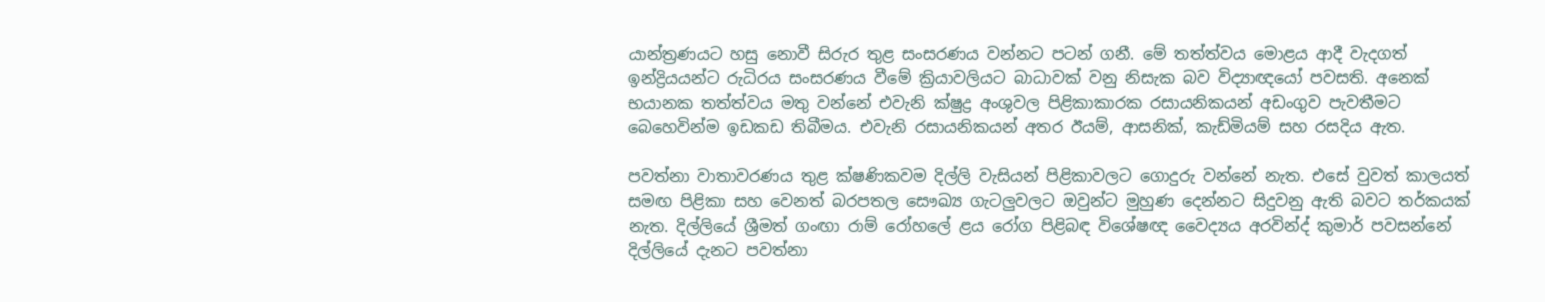යාන්ත්‍රණයට හසු නොවී සිරුර තුළ සංසරණය වන්නට පටන් ගනී. මේ තත්ත්වය මොළය ආදී වැදගත් ඉන්ද්‍රියයන්ට රුධිරය සංසරණය වීමේ ක්‍රියාවලියට බාධාවක් වනු නිසැක බව විද්‍යාඥයෝ පවසති. අනෙක් භයානක තත්ත්වය මතු වන්නේ එවැනි ක්ෂුද්‍ර අංශුවල පිළිකාකාරක රසායනිකයන් අඩංගුව පැවතීමට බෙහෙවින්ම ඉඩකඩ තිබීමය. එවැනි රසායනිකයන් අතර ඊයම්, ආසනික්, කැඩ්මියම් සහ රසදිය ඇත.

පවත්නා වාතාවරණය තුළ ක්ෂණිකවම දිල්ලි වැසියන් පිළිකාවලට ගොදුරු වන්නේ නැත. එසේ වුවත් කාලයත් සමඟ පිළිකා සහ වෙනත් බරපතල සෞඛ්‍ය ගැටලුවලට ඔවුන්ට මුහුණ දෙන්නට සිදුවනු ඇති බවට තර්කයක් නැත. දිල්ලියේ ශ්‍රීමත් ගංඟා රාම් රෝහලේ ළය රෝග පිළිබඳ විශේෂඥ වෛද්‍යය අරවින්ද් කුමාර් පවසන්නේ දිල්ලියේ දැනට පවත්නා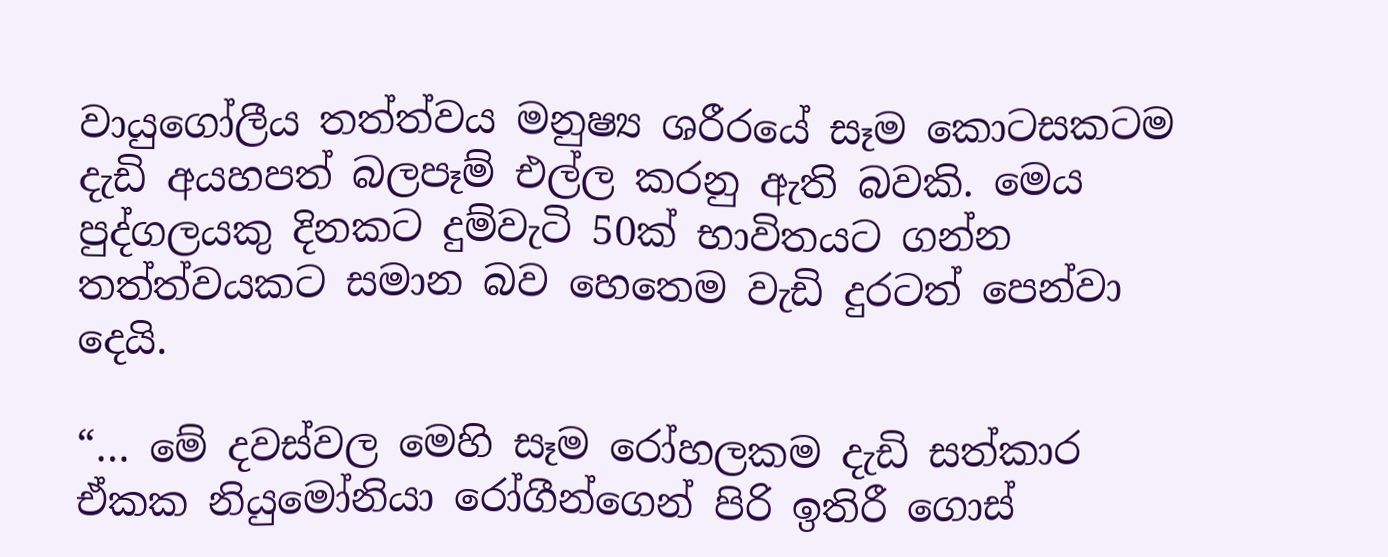වායුගෝලීය තත්ත්වය මනුෂ්‍ය ශරීරයේ සෑම කොටසකටම දැඩි අයහපත් බලපෑම් එල්ල කරනු ඇති බවකි. මෙය පුද්ගලයකු දිනකට දුම්වැටි 50ක් භාවිතයට ගන්න තත්ත්වයකට සමාන බව හෙතෙම වැඩි දුරටත් පෙන්වා දෙයි.

“… මේ දවස්වල මෙහි සෑම රෝහලකම දැඩි සත්කාර ඒකක නියුමෝනියා රෝගීන්ගෙන් පිරි ඉතිරී ගොස්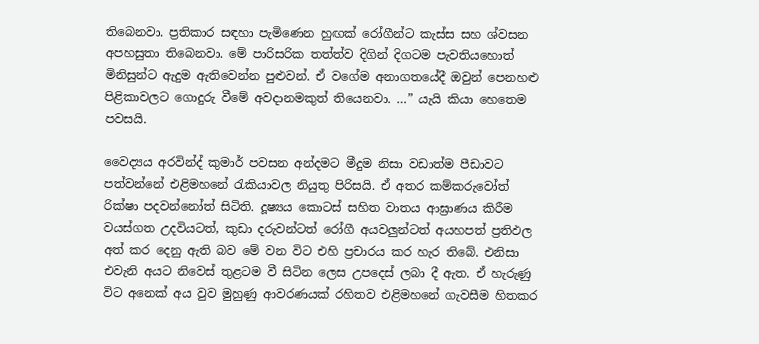තිබෙනවා. ප්‍රතිකාර සඳහා පැමිණෙන හුඟක් රෝගීන්ට කැස්ස සහ ශ්වසන අපහසුතා තිබෙනවා. මේ පාරිසරික තත්ත්ව දිගින් දිගටම පැවතියහොත් මිනිසුන්ට ඇදුම ඇතිවෙන්න පුළුවන්. ඒ වගේම අනාගතයේදී ඔවුන් පෙනහළු පිළිකාවලට ගොදුරු වීමේ අවදානමකුත් තියෙනවා. …” යැයි කියා හෙතෙම පවසයි.

වෛද්‍යය අරවින්ද් කුමාර් පවසන අන්දමට මීදුම නිසා වඩාත්ම පීඩාවට පත්වන්නේ එළිමහනේ රැකියාවල නියුතු පිරිසයි. ඒ අතර කම්කරුවෝත් රික්ෂා පදවන්නෝත් සිටිති. දූෂ්‍යය කොටස් සහිත වාතය ආඝ්‍රාණය කිරීම වයස්ගත උදවියටත්, කුඩා දරුවන්ටත් රෝගී අයවලුන්ටත් අයහපත් ප්‍රතිඵල අත් කර දෙනු ඇති බව මේ වන විට එහි ප්‍රචාරය කර හැර තිබේ. එනිසා එවැනි අයට නිවෙස් තුළටම වී සිටින ලෙස උපදෙස් ලබා දී ඇත. ඒ හැරුණු විට අනෙක් අය වුව මුහුණු ආවරණයක් රහිතව එළිමහනේ ගැවසීම හිතකර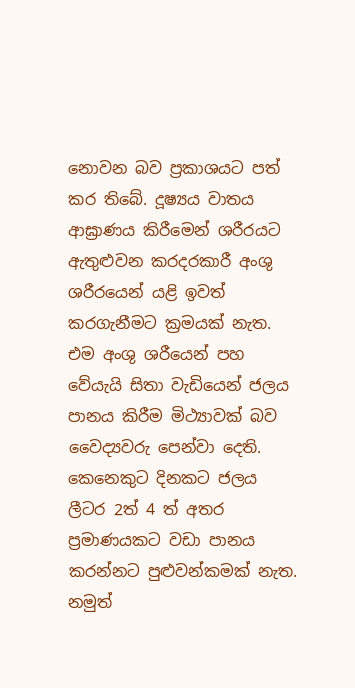නොවන බව ප්‍රකාශයට පත් කර තිබේ. දූෂ්‍යය වාතය ආඝ්‍රාණය කිරීමෙන් ශරීරයට ඇතුළුවන කරදරකාරී අංශු ශරීරයෙන් යළි ඉවත් කරගැනීමට ක්‍රමයක් නැත. එම අංශු ශරීයෙන් පහ වේයැයි සිතා වැඩියෙන් ජලය පානය කිරීම මිථ්‍යාවක් බව වෛද්‍යවරු පෙන්වා දෙති. කෙනෙකුට දිනකට ජලය ලීටර 2ත් 4 ත් අතර ප්‍රමාණයකට වඩා පානය කරන්නට පුළුවන්කමක් නැත. නමුත්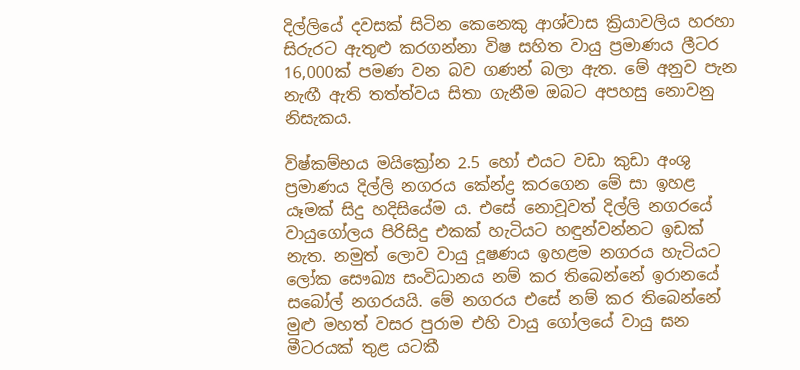දිල්ලියේ දවසක් සිටින කෙනෙකු ආශ්වාස ක්‍රියාවලිය හරහා සිරුරට ඇතුළු කරගන්නා විෂ සහිත වායු ප්‍රමාණය ලීටර 16,000ක් පමණ වන බව ගණන් බලා ඇත. මේ අනුව පැන නැඟී ඇති තත්ත්වය සිතා ගැනීම ඔබට අපහසු නොවනු නිසැකය.

විෂ්කම්භය මයික්‍රෝන 2.5 හෝ එයට වඩා කුඩා අංශු ප්‍රමාණය දිල්ලි නගරය කේන්ද්‍ර කරගෙන මේ සා ඉහළ යෑමක් සිදු හදිසියේම ය. එසේ නොවූවත් දිල්ලි නගරයේ වායුගෝලය පිරිසිදු එකක් හැටියට හඳුන්වන්නට ඉඩක් නැත. නමුත් ලොව වායු දූෂණය ඉහළම නගරය හැටියට ලෝක සෞඛ්‍ය සංවිධානය නම් කර තිබෙන්නේ ඉරානයේ සබෝල් නගරයයි. මේ නගරය එසේ නම් කර තිබෙන්නේ මුළු මහත් වසර පුරාම එහි වායු ගෝලයේ වායු ඝන මීටරයක් තුළ යටකී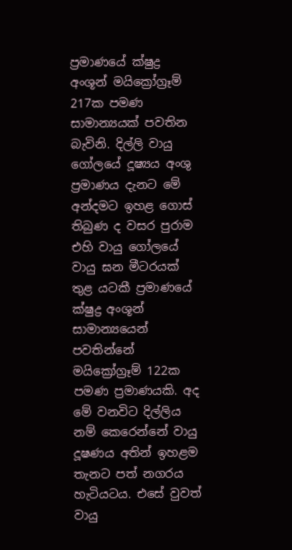ප්‍රමාණයේ ක්ෂුද්‍ර අංශූන් මයික්‍රෝග්‍රෑම් 217ක පමණ සාමාන්‍යයක් පවතින බැවිනි. දිල්ලි වායු ගෝලයේ දූෂ්‍යය අංශු ප්‍රමාණය දැනට මේ අන්දමට ඉහළ ගොස් තිබුණ ද වසර පුරාම එහි වායු ගෝලයේ වායු ඝන මීටරයක් තුළ යටකී ප්‍රමාණයේ ක්ෂුද්‍ර අංශූන් සාමාන්‍යයෙන් පවතින්නේ මයික්‍රෝග්‍රෑම් 122ක පමණ ප්‍රමාණයකි. අද මේ වනවිට දිල්ලිය නම් කෙරෙන්නේ වායු දූෂණය අතින් ඉහළම තැනට පත් නගරය හැටියටය. එසේ වුවත් වායු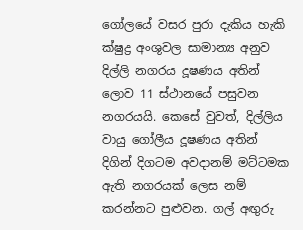ගෝලයේ වසර පුරා දැකිය හැකි ක්ෂුද්‍ර අංශුවල සාමාන්‍ය අනුව දිල්ලි නගරය දූෂණය අතින් ලොව 11 ස්ථානයේ පසුවන නගරයයි. කෙසේ වුවත්, දිල්ලිය වායු ගෝලීය දූෂණය අතින් දිගින් දිගටම අවදානම් මට්ටමක ඇති නගරයක් ලෙස නම් කරන්නට පුළුවන. ගල් අඟුරු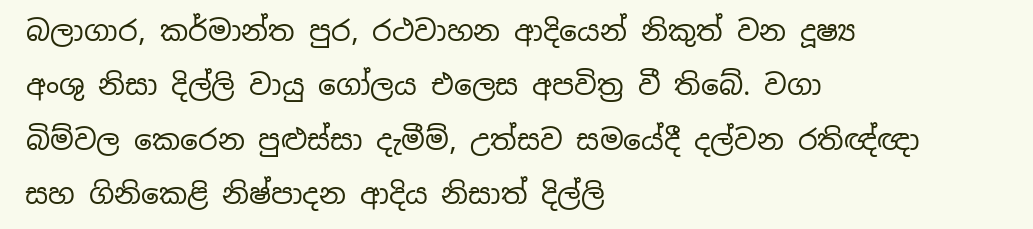බලාගාර, කර්මාන්ත පුර, රථවාහන ආදියෙන් නිකුත් වන දූෂ්‍ය අංශු නිසා දිල්ලි වායු ගෝලය එලෙස අපවිත්‍ර වී තිබේ. වගා බිම්වල කෙරෙන පුළුස්සා දැමීම්, උත්සව සමයේදී දල්වන රතිඥ්ඥා සහ ගිනිකෙළි නිෂ්පාදන ආදිය නිසාත් දිල්ලි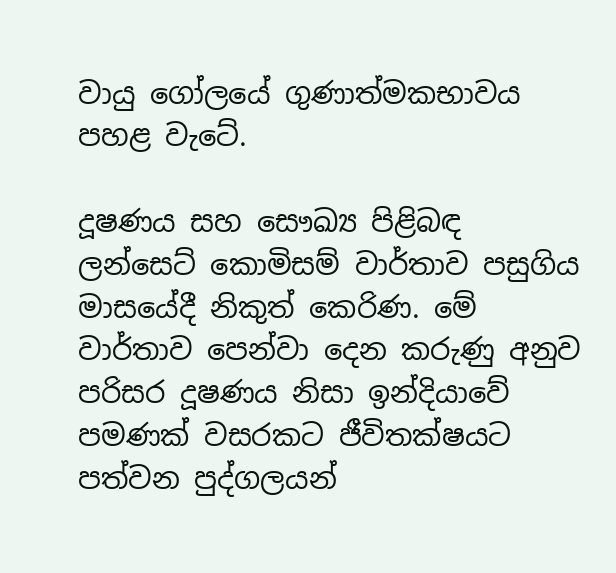වායු ගෝලයේ ගුණාත්මකභාවය පහළ වැටේ.

දූෂණය සහ සෞඛ්‍ය පිළිබඳ ලන්සෙට් කොමිසම් වාර්තාව පසුගිය මාසයේදී නිකුත් කෙරිණ. මේ වාර්තාව පෙන්වා දෙන කරුණු අනුව පරිසර දූෂණය නිසා ඉන්දියාවේ පමණක් වසරකට ජීවිතක්ෂයට පත්වන පුද්ගලයන්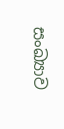සංඛ්‍යාව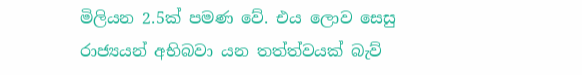මිලියන 2.5ක් පමණ වේ. එය ලොව සෙසු රාජ්‍යයන් අභිබවා යන තත්ත්වයක් බැව්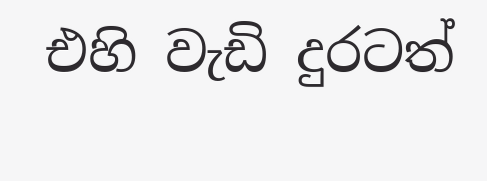එහි වැඩි දුරටත්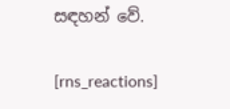සඳහන් වේ.

[rns_reactions]